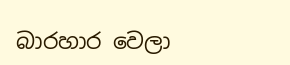බාරහාර වෙලා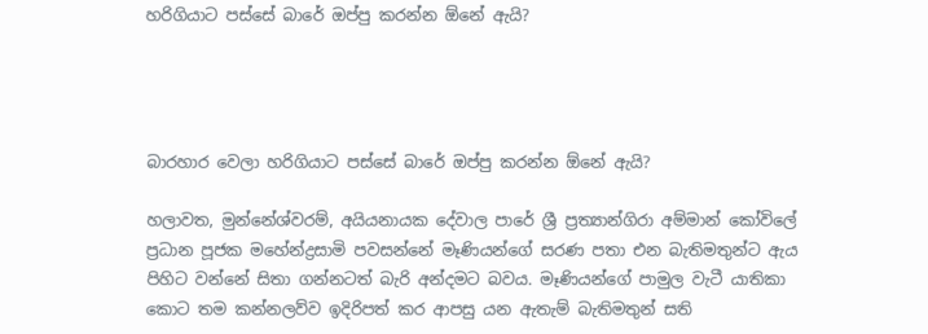හරිගියාට පස්සේ බාරේ ඔප්පු කරන්න ඕනේ ඇයි?




බාරහාර වෙලා හරිගියාට පස්සේ බාරේ ඔප්පු කරන්න ඕනේ ඇයි?

හලාවත, මුන්නේශ්වරම්, අයියනායක දේවාල පාරේ ශ්‍රී ප්‍රත්‍යාන්ගිරා අම්මාන් කෝවිලේ ප්‍රධාන පූජක මහේන්ද්‍රසාමි පවසන්නේ මෑණියන්ගේ සරණ පතා එන බැතිමතුන්ට ඇය පිහිට වන්නේ සිතා ගන්නටත් බැරි අන්දමට බවය. මෑණියන්ගේ පාමුල වැටී යාතිකා කොට තම කන්නලව්ව ඉදිරිපත් කර ආපසු යන ඇතැම් බැතිමතුන් සති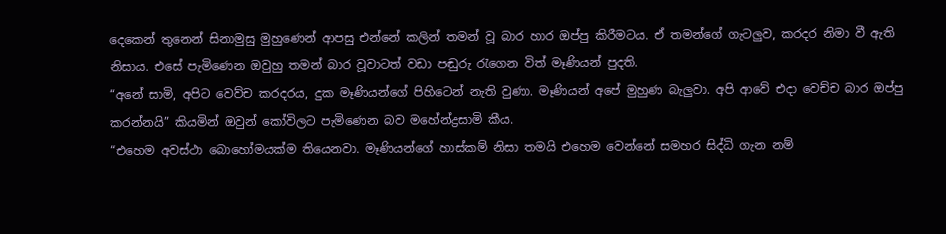දෙකෙන් තුනෙන් සිනාමුසු මුහුණෙන් ආපසු එන්නේ කලින් තමන් වූ බාර හාර ඔප්පු කිරීමටය. ඒ තමන්ගේ ගැටලුව, කරදර නිමා වී ඇති නිසාය. එසේ පැමිණෙන ඔවුහු තමන් බාර වූවාටත් වඩා පඬුරු රැගෙන විත් මෑණියන් පුදති.
“අනේ සාමි, අපිට වෙව්ච කරදරය, දුක මෑණියන්ගේ පිහිටෙන් නැති වුණා. මෑණියන් අපේ මුහුණ බැලුවා. අපි ආවේ එදා වෙච්ච බාර ඔප්පු කරන්නයි” කියමින් ඔවුන් කෝවිලට පැමිණෙන බව මහේන්ද්‍රසාමි කීය.
“එහෙම අවස්ථා බොහෝමයක්ම තියෙනවා. මෑණියන්ගේ හාස්කම් නිසා තමයි එහෙම වෙන්නේ සමහර සිද්ධි ගැන නම්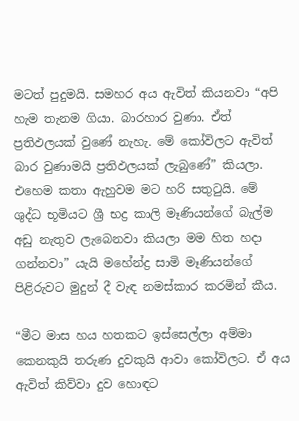මටත් පුදුමයි. සමහර අය ඇවිත් කියනවා “අපි හැම තැනම ගියා. බාරහාර වුණා. ඒත් ප්‍රතිඵලයක් වුණේ නැහැ. මේ කෝවිලට ඇවිත් බාර වුණාමයි ප්‍රතිඵලයක් ලැබුණේ” කියලා. එහෙම කතා ඇහුවම මට හරි සතුටුයි. මේ ශුද්ධ භූමියට ශ්‍රී භද්‍ර කාලි මෑණියන්ගේ බැල්ම අඩු නැතුව ලැබෙනවා කියලා මම හිත හදා ගන්නවා” යැයි මහේන්ද්‍ර සාමි මෑණියන්ගේ පිළිරුවට මුදුන් දී වැඳ නමස්කාර කරමින් කීය.

“මීට මාස හය හතකට ඉස්සෙල්ලා අම්මා කෙනකුයි තරුණ දුවකුයි ආවා කෝවිලට. ඒ අය ඇවිත් කිව්වා දුව හොඳට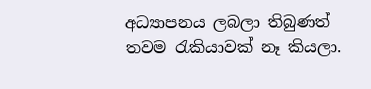අධ්‍යාපනය ලබලා තිබුණත් තවම රැකියාවක් නෑ කියලා.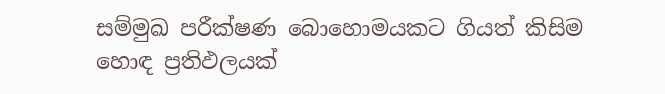සම්මුඛ පරීක්ෂණ බොහොමයකට ගියත් කිසිම හොඳ ප්‍රතිඵලයක්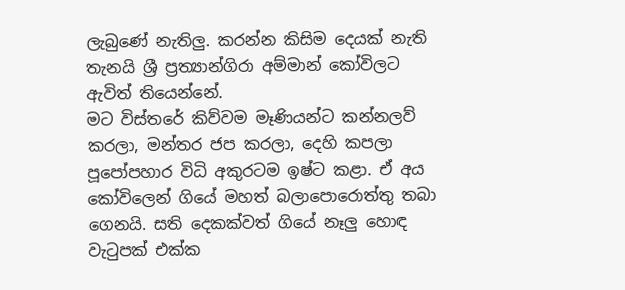ලැබුණේ නැතිලු. කරන්න කිසිම දෙයක් නැති තැනයි ශ්‍රී ප්‍රත්‍යාන්ගිරා අම්මාන් කෝවිලට ඇවිත් තියෙන්නේ.
මට විස්තරේ කිව්වම මෑණියන්ට කන්නලව් කරලා, මන්තර ජප කරලා, දෙහි කපලා පූපෝපහාර විධි අකුරටම ඉෂ්ට කළා. ඒ අය කෝවිලෙන් ගියේ මහත් බලාපොරොත්තු තබා ගෙනයි. සති දෙකක්වත් ගියේ නෑලු හොඳ වැටුපක් එක්ක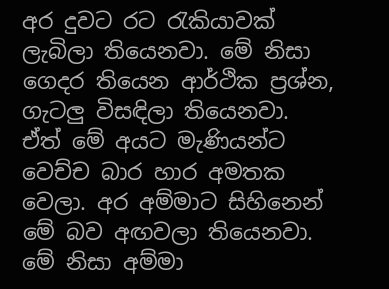අර දුවට රට රැකියාවක් ලැබිලා තියෙනවා. මේ නිසා ගෙදර තියෙන ආර්ථික ප්‍රශ්න, ගැටලු විසඳිලා තියෙනවා. ඒත් මේ අයට මැණියන්ට වෙච්ච බාර හාර අමතක වෙලා. අර අම්මාට සිහිනෙන් මේ බව අඟවලා තියෙනවා. මේ නිසා අම්මා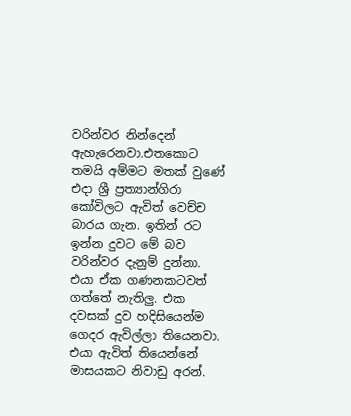වරින්වර නින්දෙන් ඇහැරෙනවා.එතකොට තමයි අම්මට මතක් වුණේ එදා ශ්‍රී ප්‍රත්‍යාන්ගිරා කෝවිලට ඇවිත් වෙච්ච බාරය ගැන. ඉතින් රට ඉන්න දුවට මේ බව වරින්වර දැනුම් දුන්නා. එයා ඒක ගණනකටවත් ගත්තේ නැතිලු. එක දවසක් දුව හදිසියෙන්ම ගෙදර ඇවිල්ලා තියෙනවා. එයා ඇවිත් තියෙන්නේ මාසයකට නිවාඩු අරන්.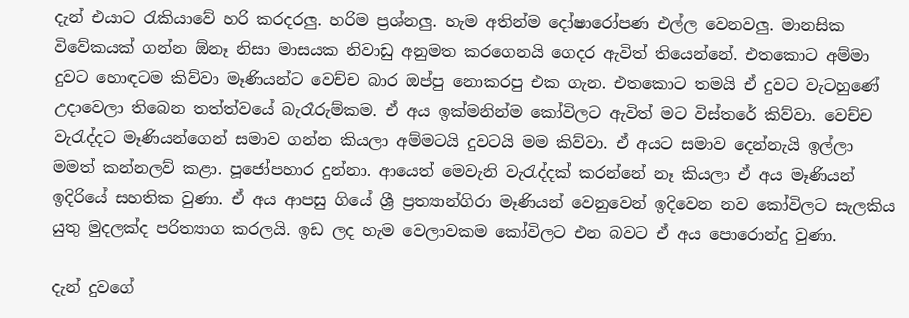දැන් එයාට රැකියාවේ හරි කරදරලු. හරිම ප්‍රශ්නලු. හැම අතින්ම දෝෂාරෝපණ එල්ල වෙනවලු. මානසික විවේකයක් ගන්න ඕනෑ නිසා මාසයක නිවාඩු අනුමත කරගෙනයි ගෙදර ඇවිත් තියෙන්නේ. එතකොට අම්මා දුවට හොඳටම කිව්වා මෑණියන්ට වෙච්ච බාර ඔප්පු නොකරපු එක ගැන. එතකොට තමයි ඒ දුවට වැටහුණේ උදාවෙලා තිබෙන තත්ත්වයේ බැරෑරුම්කම. ඒ අය ඉක්මනින්ම කෝවිලට ඇවිත් මට විස්තරේ කිව්වා. වෙච්ච වැරැද්දට මෑණියන්ගෙන් සමාව ගන්න කියලා අම්මටයි දුවටයි මම කිව්වා. ඒ අයට සමාව දෙන්නැයි ඉල්ලා මමත් කන්නලව් කළා. පූජෝපහාර දුන්නා. ආයෙත් මෙවැනි වැරැද්දක් කරන්නේ නෑ කියලා ඒ අය මෑණියන් ඉදිරියේ සහතික වුණා. ඒ අය ආපසු ගියේ ශ්‍රී ප්‍රත්‍යාන්ගිරා මෑණියන් වෙනුවෙන් ඉදිවෙන නව කෝවිලට සැලකිය යුතු මුදලක්ද පරිත්‍යාග කරලයි. ඉඩ ලද හැම වෙලාවකම කෝවිලට එන බවට ඒ අය පොරොන්දු වුණා.

දැන් දුවගේ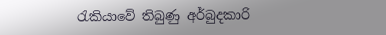රැකියාවේ තිබුණු අර්බුදකාරි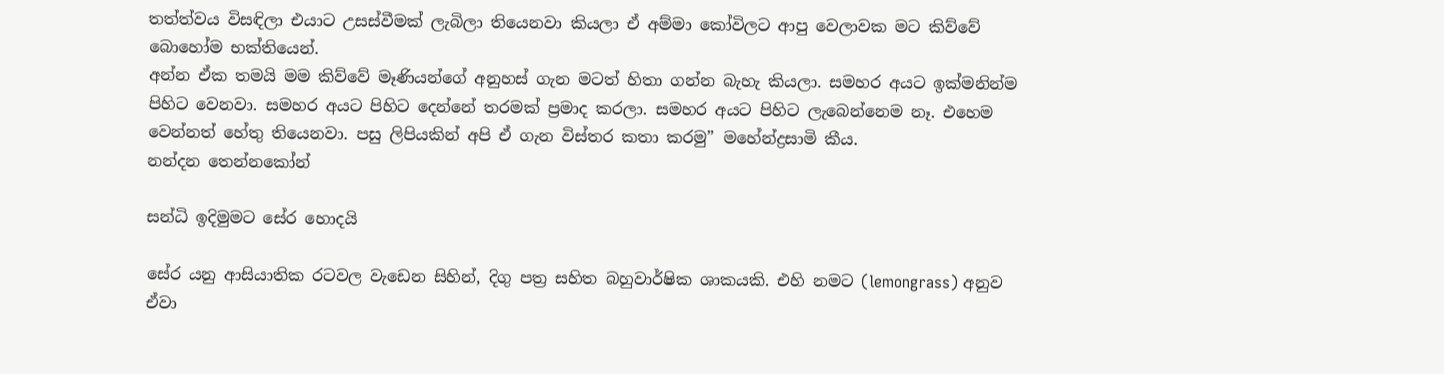තත්ත්වය විසඳිලා එයාට උසස්වීමක් ලැබිලා තියෙනවා කියලා ඒ අම්මා කෝවිලට ආපු වෙලාවක මට කිව්වේ බොහෝම භක්තියෙන්.
අන්න ඒක තමයි මම කිව්වේ මෑණියන්ගේ අනුහස් ගැන මටත් හිතා ගන්න බැහැ කියලා. සමහර අයට ඉක්මනින්ම පිහිට වෙනවා. සමහර අයට පිහිට දෙන්නේ තරමක් ප්‍රමාද කරලා. සමහර අයට පිහිට ලැබෙන්නෙම නෑ. එහෙම වෙන්නත් හේතු තියෙනවා. පසු ලිපියකින් අපි ඒ ගැන විස්තර කතා කරමු” මහේන්ද්‍රසාමි කීය.
නන්දන තෙන්නකෝන්

සන්ධි ඉදිමුමට සේර හොදයි

සේර යනු ආසියාතික රටවල වැඩෙන සිහින්, දිගු පත්‍ර සහිත බහුවාර්ෂික ශාකයකි. එහි නමට (lemongrass) අනුව ඒවා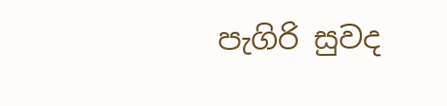පැගිරි සුවද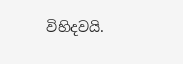විහිදවයි.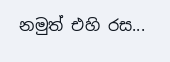නමුත් එහි රස...